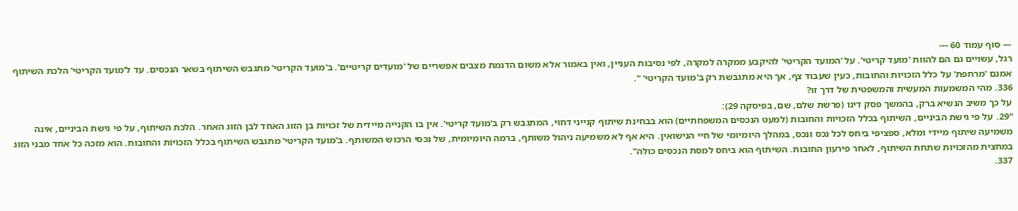--- סוף עמוד 60 ---
רגל, עשויים גם הם להוות 'מועד קריטי'. על 'המועד הקריטי' להיקבע ממקרה למקרה, לפי נסיבות העניין, ואין באמור אלא משום הדגמת מצבים אפשריים של 'מועדים קריטיים'. ב'מועד הקריטי' מתגבש השיתוף בשאר הנכסים. עד ל'מועד הקריטי' הלכת השיתוף אמנם 'מרחפת' על כלל הזכויות והחובות, כעין שעבוד צף, אך היא מתגבשת רק ב'מועד הקריטי' ".
336. מהי המשמעות המעשית והמשפטית של דרך זו?
על כך משיב הנשיא ברק, בהמשך פסק דינו (פרשת שלם, שם, בפיסקה 29):
"29. על פי גישת הביניים, השיתוף בכלל הזכויות והחובות (למעט הנכסים המשפחתיים) הוא בבחינת שיתוף קנייני דחוי, המתגבש רק ב'מועד קריטי'. אין בו הקנייה מיידית של זכויות בן הזוג האחד לבן הזוג האחר. הלכת השיתוף, על פי גישת הביניים, אינה משמיעה שיתוף מיידי ומלא, ספציפי ביחס לכל נכס ונכס, במהלך היומיומי של חיי הנישואין. היא אף לא משמיעה ניהול משותף, ברמה היומיומית, של נכסי הרכוש המשותף. ב'מועד הקריטי' מתגבש השיתוף בכלל הזכויות והחובות. הוא מזכה כל אחד מבני הזוג במחצית מהזכויות שתחת השיתוף, לאחר פירעון החובות. השיתוף הוא ביחס למסת הנכסים כולה".
337.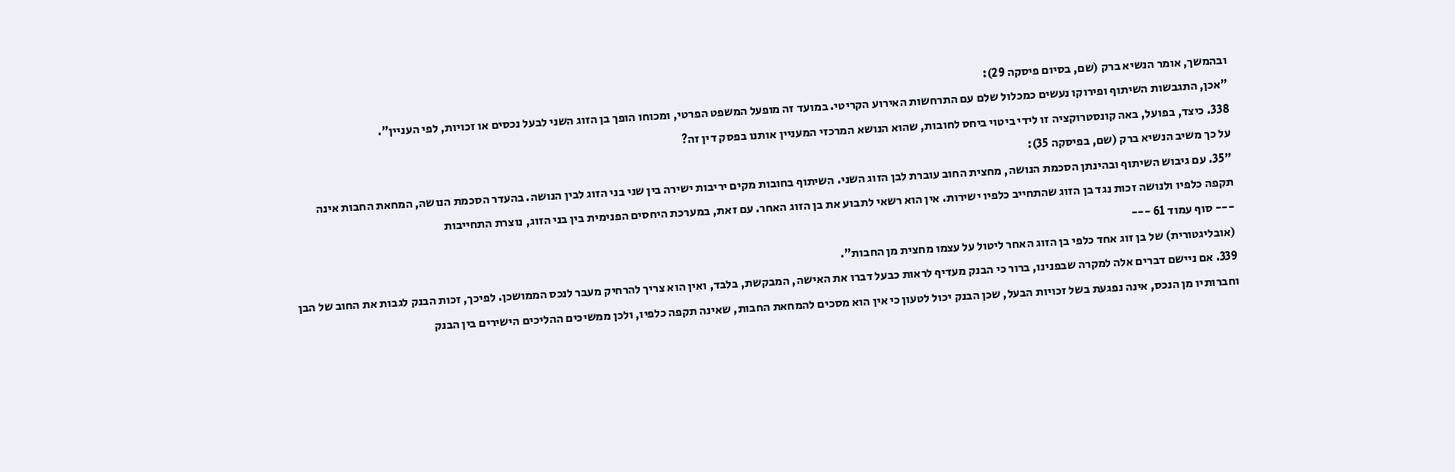ובהמשך, אומר הנשיא ברק (שם, בסיום פיסקה 29):
"אכן, התגבשות השיתוף ופירוקו נעשים כמכלול שלם עם התרחשות האירוע הקריטי. במועד זה מופעל המשפט הפרטי, ומכוחו הופך בן הזוג השני לבעל נכסים או זכויות, לפי העניין".
338. כיצד, בפועל, באה קונסטרוקציה זו לידי ביטוי ביחס לחובות, שהוא הנושא המרכזי המעניין אותנו בפסק דין זה?
על כך משיב הנשיא ברק (שם, בפיסקה 35):
"35. עם גיבוש השיתוף ובהינתן הסכמת הנושה, מחצית החוב עוברת לבן הזוג השני. השיתוף בחובות מקים יריבות ישירה בין שני בני הזוג לבין הנושה. בהעדר הסכמת הנושה, המחאת החבות אינה תקפה כלפיו ולנושה זכות נגד בן הזוג שהתחייב כלפיו ישירות. אין הוא רשאי לתבוע את בן הזוג האחר. עם זאת, במערכת היחסים הפנימית בין בני הזוג, נוצרת התחייבות
--- סוף עמוד 61 ---
(אובליגטורית) של בן זוג אחד כלפי בן הזוג האחר ליטול על עצמו מחצית מן החבות".
339. אם ניישם דברים אלה למקרה שבפנינו, ברור כי הבנק מעדיף לראות כבעל דברו את האישה, המבקשת, בלבד, ואין הוא צריך להרחיק מעבר לנכס הממושכן. לפיכך, זכות הבנק לגבות את החוב של הבן וחברותיו מן הנכס, אינה נפגעת בשל זכויות הבעל, שכן הבנק יכול לטעון כי אין הוא מסכים להמחאת החבות, שאינה תקפה כלפיו, ולכן ממשיכים ההליכים הישירים בין הבנק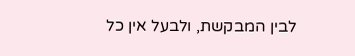לבין המבקשת, ולבעל אין כל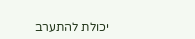יכולת להתערב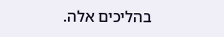בהליכים אלה.